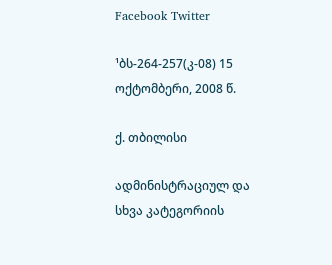Facebook Twitter

¹ბს-264-257(კ-08) 15 ოქტომბერი, 2008 წ.

ქ. თბილისი

ადმინისტრაციულ და სხვა კატეგორიის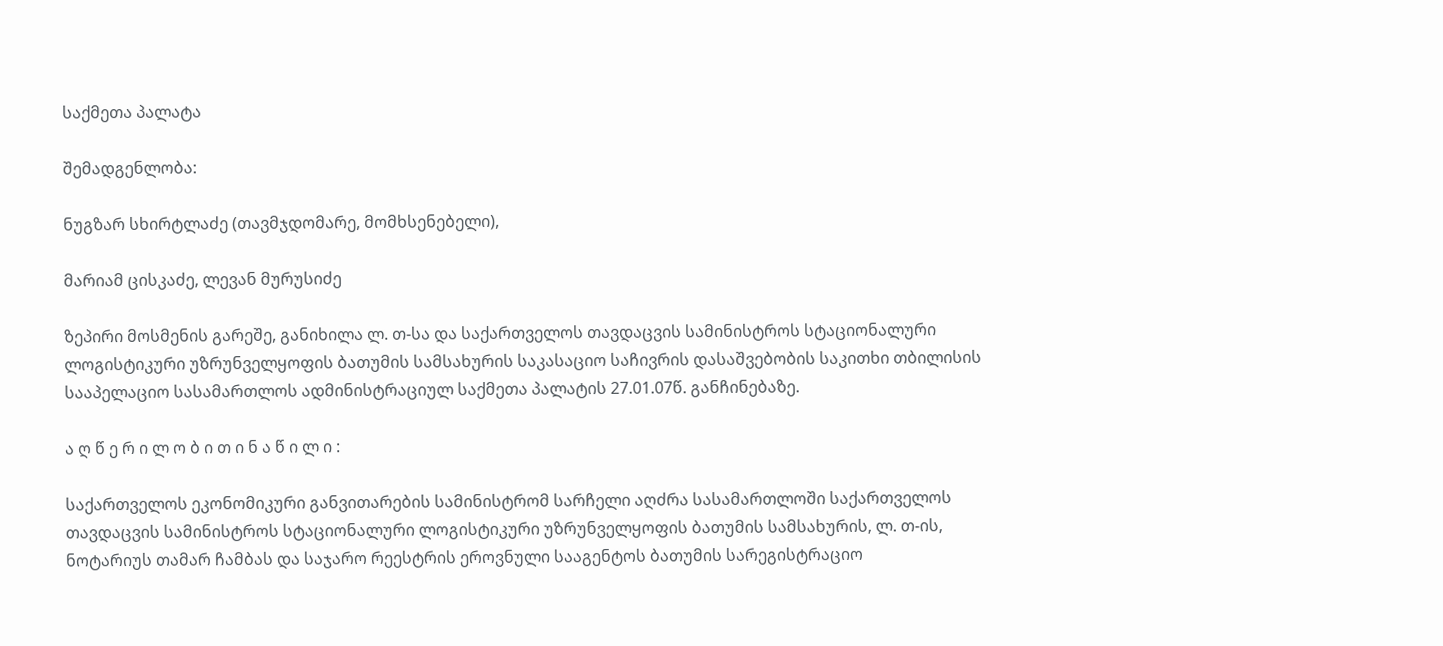საქმეთა პალატა

შემადგენლობა:

ნუგზარ სხირტლაძე (თავმჯდომარე, მომხსენებელი),

მარიამ ცისკაძე, ლევან მურუსიძე

ზეპირი მოსმენის გარეშე, განიხილა ლ. თ-სა და საქართველოს თავდაცვის სამინისტროს სტაციონალური ლოგისტიკური უზრუნველყოფის ბათუმის სამსახურის საკასაციო საჩივრის დასაშვებობის საკითხი თბილისის სააპელაციო სასამართლოს ადმინისტრაციულ საქმეთა პალატის 27.01.07წ. განჩინებაზე.

ა ღ წ ე რ ი ლ ო ბ ი თ ი ნ ა წ ი ლ ი :

საქართველოს ეკონომიკური განვითარების სამინისტრომ სარჩელი აღძრა სასამართლოში საქართველოს თავდაცვის სამინისტროს სტაციონალური ლოგისტიკური უზრუნველყოფის ბათუმის სამსახურის, ლ. თ-ის, ნოტარიუს თამარ ჩამბას და საჯარო რეესტრის ეროვნული სააგენტოს ბათუმის სარეგისტრაციო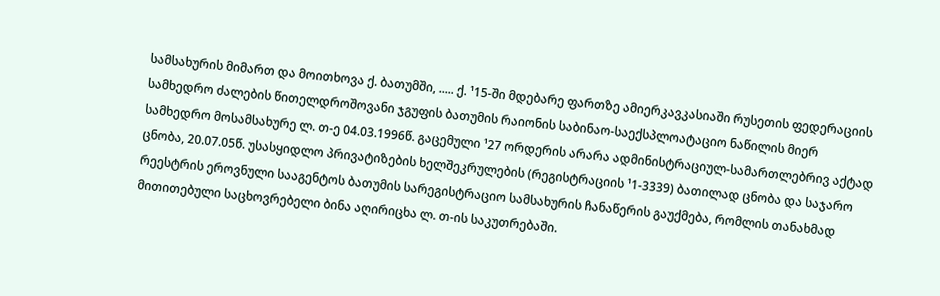სამსახურის მიმართ და მოითხოვა ქ. ბათუმში, ..... ქ. ¹15-ში მდებარე ფართზე ამიერკავკასიაში რუსეთის ფედერაციის სამხედრო ძალების წითელდროშოვანი ჯგუფის ბათუმის რაიონის საბინაო-საექსპლოატაციო ნაწილის მიერ სამხედრო მოსამსახურე ლ. თ-ე 04.03.1996წ. გაცემული ¹27 ორდერის არარა ადმინისტრაციულ-სამართლებრივ აქტად ცნობა, 20.07.05წ. უსასყიდლო პრივატიზების ხელშეკრულების (რეგისტრაციის ¹1-3339) ბათილად ცნობა და საჯარო რეესტრის ეროვნული სააგენტოს ბათუმის სარეგისტრაციო სამსახურის ჩანაწერის გაუქმება, რომლის თანახმად მითითებული საცხოვრებელი ბინა აღირიცხა ლ. თ-ის საკუთრებაში.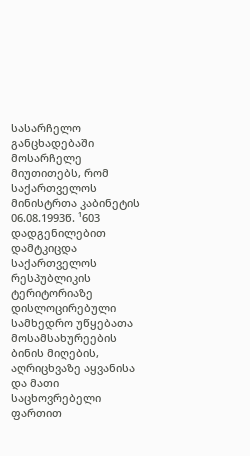სასარჩელო განცხადებაში მოსარჩელე მიუთითებს, რომ საქართველოს მინისტრთა კაბინეტის 06.08.1993წ. ¹603 დადგენილებით დამტკიცდა საქართველოს რესპუბლიკის ტერიტორიაზე დისლოცირებული სამხედრო უწყებათა მოსამსახურეების ბინის მიღების, აღრიცხვაზე აყვანისა და მათი საცხოვრებელი ფართით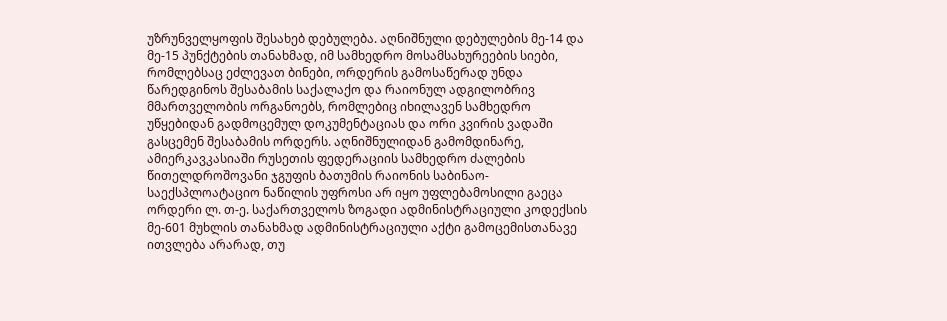უზრუნველყოფის შესახებ დებულება. აღნიშნული დებულების მე-14 და მე-15 პუნქტების თანახმად, იმ სამხედრო მოსამსახურეების სიები, რომლებსაც ეძლევათ ბინები, ორდერის გამოსაწერად უნდა წარედგინოს შესაბამის საქალაქო და რაიონულ ადგილობრივ მმართველობის ორგანოებს, რომლებიც იხილავენ სამხედრო უწყებიდან გადმოცემულ დოკუმენტაციას და ორი კვირის ვადაში გასცემენ შესაბამის ორდერს. აღნიშნულიდან გამომდინარე, ამიერკავკასიაში რუსეთის ფედერაციის სამხედრო ძალების წითელდროშოვანი ჯგუფის ბათუმის რაიონის საბინაო-საექსპლოატაციო ნაწილის უფროსი არ იყო უფლებამოსილი გაეცა ორდერი ლ. თ-ე. საქართველოს ზოგადი ადმინისტრაციული კოდექსის მე-601 მუხლის თანახმად ადმინისტრაციული აქტი გამოცემისთანავე ითვლება არარად, თუ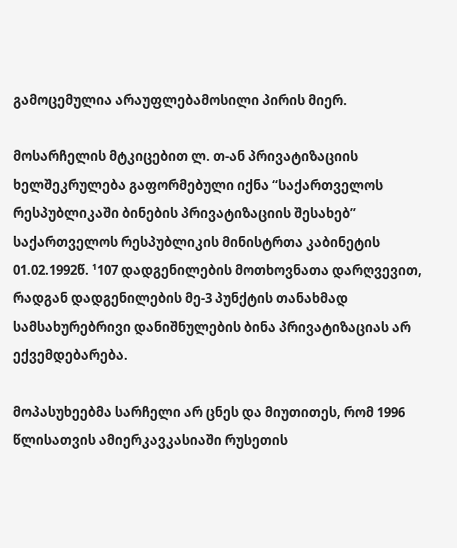გამოცემულია არაუფლებამოსილი პირის მიერ.

მოსარჩელის მტკიცებით ლ. თ-ან პრივატიზაციის ხელშეკრულება გაფორმებული იქნა “საქართველოს რესპუბლიკაში ბინების პრივატიზაციის შესახებ” საქართველოს რესპუბლიკის მინისტრთა კაბინეტის 01.02.1992წ. ¹107 დადგენილების მოთხოვნათა დარღვევით, რადგან დადგენილების მე-3 პუნქტის თანახმად სამსახურებრივი დანიშნულების ბინა პრივატიზაციას არ ექვემდებარება.

მოპასუხეებმა სარჩელი არ ცნეს და მიუთითეს, რომ 1996 წლისათვის ამიერკავკასიაში რუსეთის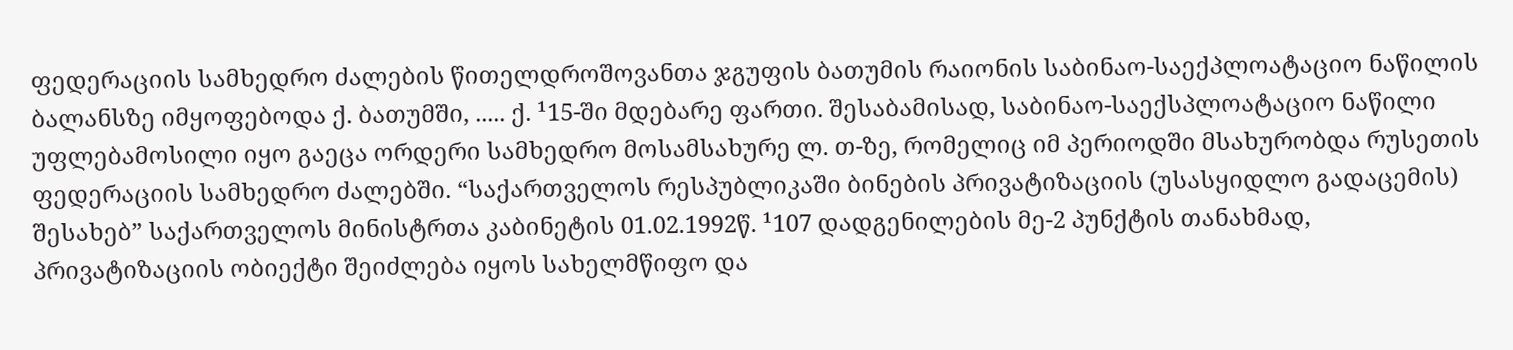ფედერაციის სამხედრო ძალების წითელდროშოვანთა ჯგუფის ბათუმის რაიონის საბინაო-საექპლოატაციო ნაწილის ბალანსზე იმყოფებოდა ქ. ბათუმში, ..... ქ. ¹15-ში მდებარე ფართი. შესაბამისად, საბინაო-საექსპლოატაციო ნაწილი უფლებამოსილი იყო გაეცა ორდერი სამხედრო მოსამსახურე ლ. თ-ზე, რომელიც იმ პერიოდში მსახურობდა რუსეთის ფედერაციის სამხედრო ძალებში. “საქართველოს რესპუბლიკაში ბინების პრივატიზაციის (უსასყიდლო გადაცემის) შესახებ” საქართველოს მინისტრთა კაბინეტის 01.02.1992წ. ¹107 დადგენილების მე-2 პუნქტის თანახმად, პრივატიზაციის ობიექტი შეიძლება იყოს სახელმწიფო და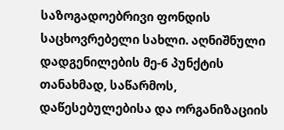საზოგადოებრივი ფონდის საცხოვრებელი სახლი. აღნიშნული დადგენილების მე-6 პუნქტის თანახმად, საწარმოს, დაწესებულებისა და ორგანიზაციის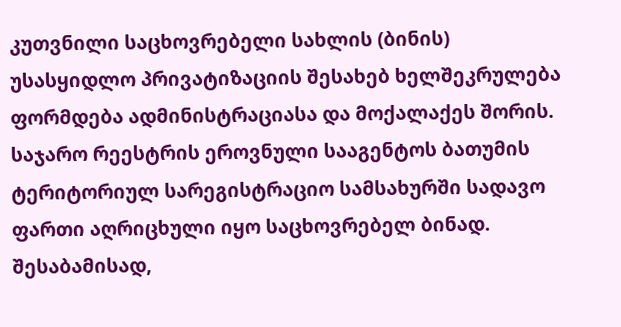კუთვნილი საცხოვრებელი სახლის (ბინის) უსასყიდლო პრივატიზაციის შესახებ ხელშეკრულება ფორმდება ადმინისტრაციასა და მოქალაქეს შორის. საჯარო რეესტრის ეროვნული სააგენტოს ბათუმის ტერიტორიულ სარეგისტრაციო სამსახურში სადავო ფართი აღრიცხული იყო საცხოვრებელ ბინად. შესაბამისად,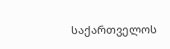საქართველოს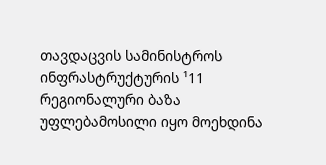თავდაცვის სამინისტროს ინფრასტრუქტურის ¹11 რეგიონალური ბაზა უფლებამოსილი იყო მოეხდინა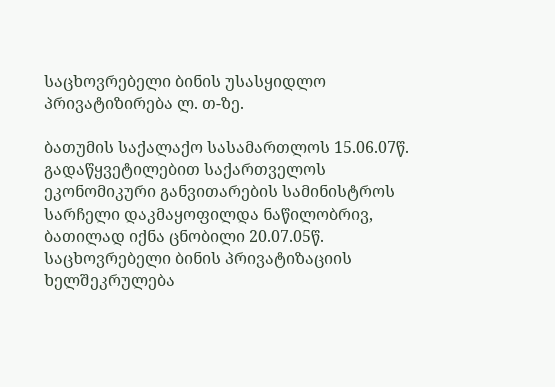საცხოვრებელი ბინის უსასყიდლო პრივატიზირება ლ. თ-ზე.

ბათუმის საქალაქო სასამართლოს 15.06.07წ. გადაწყვეტილებით საქართველოს ეკონომიკური განვითარების სამინისტროს სარჩელი დაკმაყოფილდა ნაწილობრივ, ბათილად იქნა ცნობილი 20.07.05წ. საცხოვრებელი ბინის პრივატიზაციის ხელშეკრულება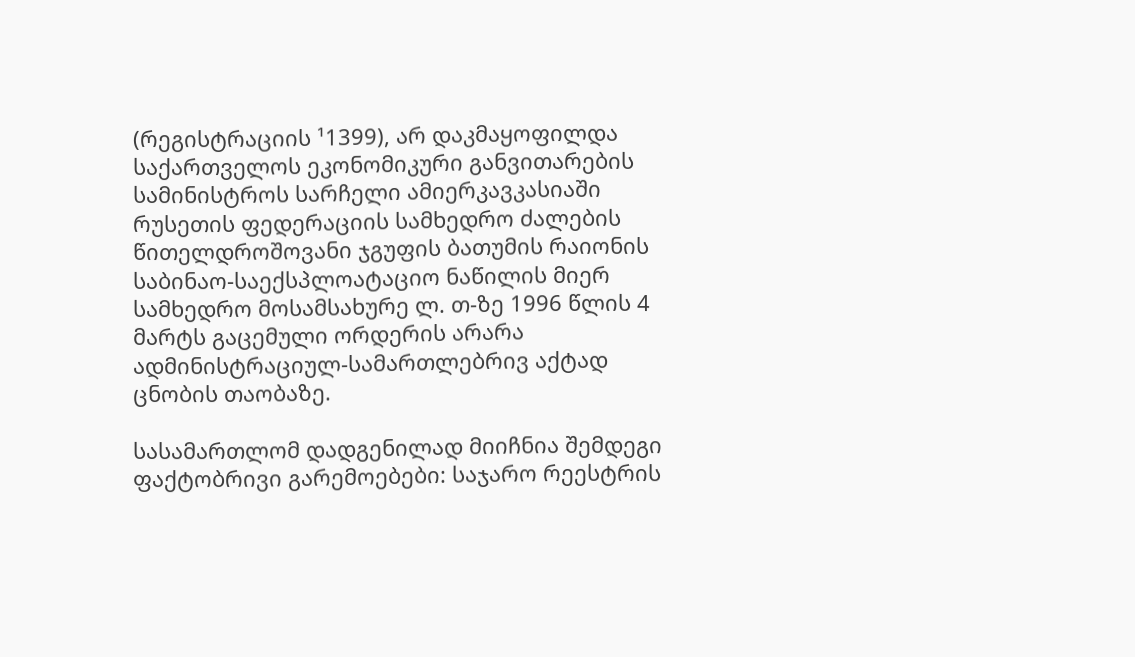(რეგისტრაციის ¹1399), არ დაკმაყოფილდა საქართველოს ეკონომიკური განვითარების სამინისტროს სარჩელი ამიერკავკასიაში რუსეთის ფედერაციის სამხედრო ძალების წითელდროშოვანი ჯგუფის ბათუმის რაიონის საბინაო-საექსპლოატაციო ნაწილის მიერ სამხედრო მოსამსახურე ლ. თ-ზე 1996 წლის 4 მარტს გაცემული ორდერის არარა ადმინისტრაციულ-სამართლებრივ აქტად ცნობის თაობაზე.

სასამართლომ დადგენილად მიიჩნია შემდეგი ფაქტობრივი გარემოებები: საჯარო რეესტრის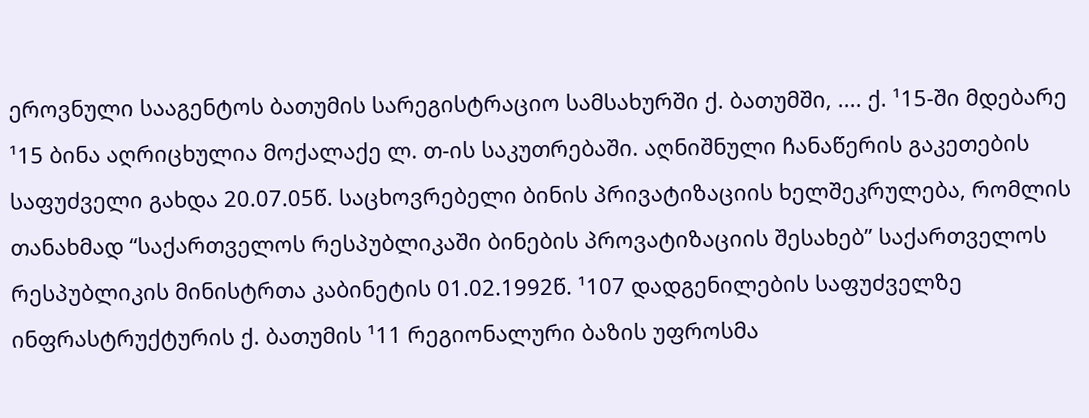ეროვნული სააგენტოს ბათუმის სარეგისტრაციო სამსახურში ქ. ბათუმში, .... ქ. ¹15-ში მდებარე ¹15 ბინა აღრიცხულია მოქალაქე ლ. თ-ის საკუთრებაში. აღნიშნული ჩანაწერის გაკეთების საფუძველი გახდა 20.07.05წ. საცხოვრებელი ბინის პრივატიზაციის ხელშეკრულება, რომლის თანახმად “საქართველოს რესპუბლიკაში ბინების პროვატიზაციის შესახებ” საქართველოს რესპუბლიკის მინისტრთა კაბინეტის 01.02.1992წ. ¹107 დადგენილების საფუძველზე ინფრასტრუქტურის ქ. ბათუმის ¹11 რეგიონალური ბაზის უფროსმა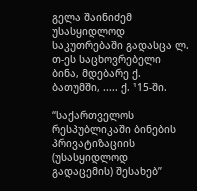გელა შაინიძემ უსასყიდლოდ საკუთრებაში გადასცა ლ. თ-ეს საცხოვრებელი ბინა, მდებარე ქ. ბათუმში, ..... ქ. ¹15-ში.

“საქართველოს რესპუბლიკაში ბინების პრივატიზაციის (უსასყიდლოდ გადაცემის) შესახებ”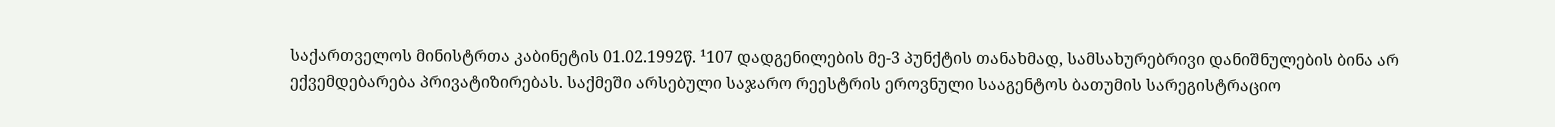საქართველოს მინისტრთა კაბინეტის 01.02.1992წ. ¹107 დადგენილების მე-3 პუნქტის თანახმად, სამსახურებრივი დანიშნულების ბინა არ ექვემდებარება პრივატიზირებას. საქმეში არსებული საჯარო რეესტრის ეროვნული სააგენტოს ბათუმის სარეგისტრაციო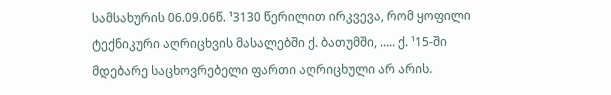სამსახურის 06.09.06წ. ¹3130 წერილით ირკვევა, რომ ყოფილი ტექნიკური აღრიცხვის მასალებში ქ. ბათუმში, ..... ქ. ¹15-ში მდებარე საცხოვრებელი ფართი აღრიცხული არ არის.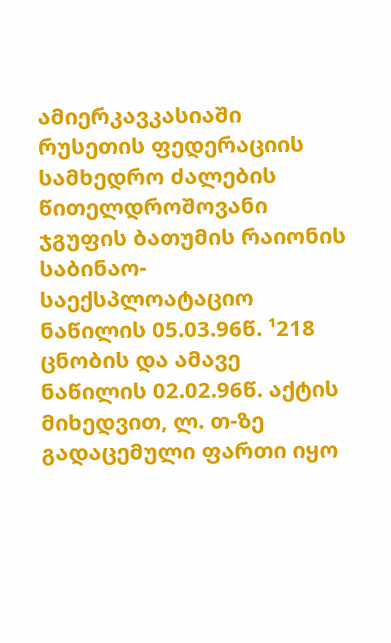ამიერკავკასიაში რუსეთის ფედერაციის სამხედრო ძალების წითელდროშოვანი ჯგუფის ბათუმის რაიონის საბინაო-საექსპლოატაციო ნაწილის 05.03.96წ. ¹218 ცნობის და ამავე ნაწილის 02.02.96წ. აქტის მიხედვით, ლ. თ-ზე გადაცემული ფართი იყო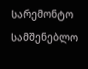სარემონტო სამშენებლო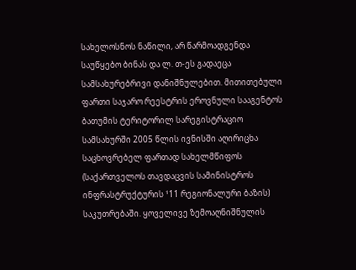სახელოსნოს ნაწილი, არ წარმოადგენდა საუწყებო ბინას და ლ. თ-ეს გადაეცა სამსახურებრივი დანიშნულებით. მითითებული ფართი საჯარო რეესტრის ეროვნული სააგენტოს ბათუმის ტერიტორილ სარეგისტრაციო სამსახურში 2005 წლის ივნისში აღირიცხა საცხოვრებელ ფართად სახელმწიფოს (საქართველოს თავდაცვის სამინისტროს ინფრასტრუქტურის ¹11 რეგიონალური ბაზის) საკუთრებაში. ყოველივე ზემოაღნიშნულის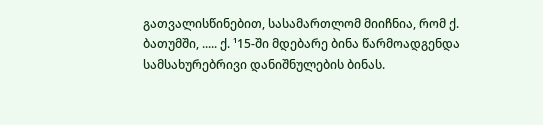გათვალისწინებით, სასამართლომ მიიჩნია, რომ ქ. ბათუმში, ..... ქ. ¹15-ში მდებარე ბინა წარმოადგენდა სამსახურებრივი დანიშნულების ბინას.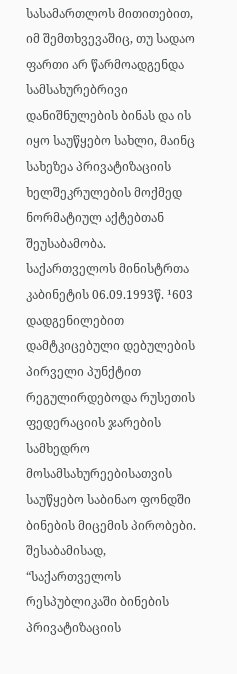სასამართლოს მითითებით, იმ შემთხვევაშიც, თუ სადაო ფართი არ წარმოადგენდა სამსახურებრივი დანიშნულების ბინას და ის იყო საუწყებო სახლი, მაინც სახეზეა პრივატიზაციის ხელშეკრულების მოქმედ ნორმატიულ აქტებთან შეუსაბამობა. საქართველოს მინისტრთა კაბინეტის 06.09.1993წ. ¹603 დადგენილებით დამტკიცებული დებულების პირველი პუნქტით რეგულირდებოდა რუსეთის ფედერაციის ჯარების სამხედრო მოსამსახურეებისათვის საუწყებო საბინაო ფონდში ბინების მიცემის პირობები. შესაბამისად, “საქართველოს რესპუბლიკაში ბინების პრივატიზაციის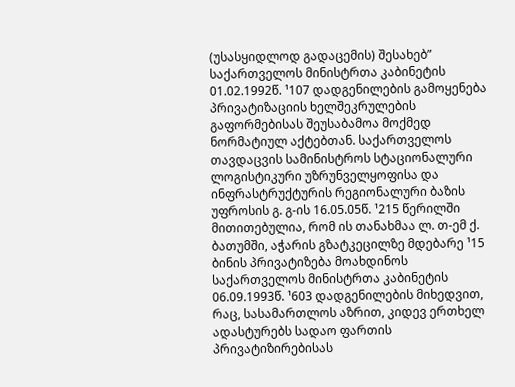(უსასყიდლოდ გადაცემის) შესახებ” საქართველოს მინისტრთა კაბინეტის 01.02.1992წ. ¹107 დადგენილების გამოყენება პრივატიზაციის ხელშეკრულების გაფორმებისას შეუსაბამოა მოქმედ ნორმატიულ აქტებთან. საქართველოს თავდაცვის სამინისტროს სტაციონალური ლოგისტიკური უზრუნველყოფისა და ინფრასტრუქტურის რეგიონალური ბაზის უფროსის გ. გ-ის 16.05.05წ. ¹215 წერილში მითითებულია, რომ ის თანახმაა ლ. თ-ემ ქ. ბათუმში, აჭარის გზატკეცილზე მდებარე ¹15 ბინის პრივატიზება მოახდინოს საქართველოს მინისტრთა კაბინეტის 06.09.1993წ. ¹603 დადგენილების მიხედვით, რაც, სასამართლოს აზრით, კიდევ ერთხელ ადასტურებს სადაო ფართის პრივატიზირებისას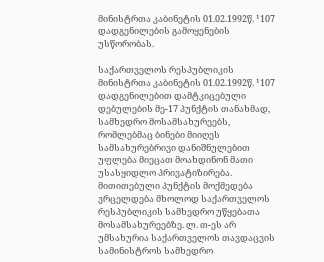მინისტრთა კაბინეტის 01.02.1992წ. ¹107 დადგენილების გამოყენების უსწორობას.

საქართველოს რესპუბლიკის მინისტრთა კაბინეტის 01.02.1992წ. ¹107 დადგენილებით დამტკიცებული დებულების მე-17 პუნქტის თანახმად, სამხედრო მოსამსახურეებს, რომლებმაც ბინები მიიღეს სამსახურებრივი დანიშნულებით უფლება მიეცათ მოახდინონ მათი უსასყიდლო პრივატიზირება. მითითებული პუნქტის მოქმედება ვრცელდება მხოლოდ საქართველოს რესპუბლიკის სამხედრო უწყებათა მოსამსახურეებზე. ლ. თ-ეს არ უმსახურია საქართველოს თავდაცვის სამინისტროს სამხედრო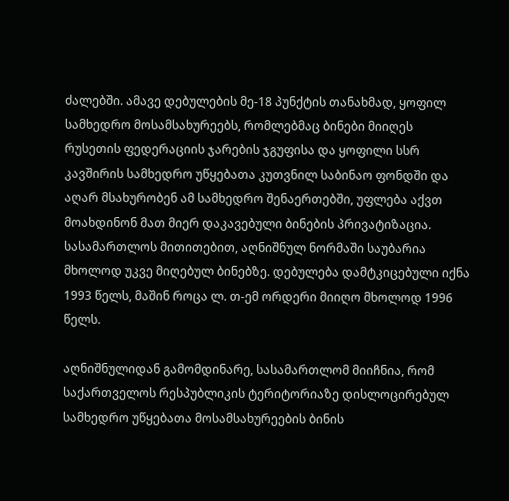ძალებში. ამავე დებულების მე-18 პუნქტის თანახმად, ყოფილ სამხედრო მოსამსახურეებს, რომლებმაც ბინები მიიღეს რუსეთის ფედერაციის ჯარების ჯგუფისა და ყოფილი სსრ კავშირის სამხედრო უწყებათა კუთვნილ საბინაო ფონდში და აღარ მსახურობენ ამ სამხედრო შენაერთებში, უფლება აქვთ მოახდინონ მათ მიერ დაკავებული ბინების პრივატიზაცია. სასამართლოს მითითებით, აღნიშნულ ნორმაში საუბარია მხოლოდ უკვე მიღებულ ბინებზე. დებულება დამტკიცებული იქნა 1993 წელს, მაშინ როცა ლ. თ-ემ ორდერი მიიღო მხოლოდ 1996 წელს.

აღნიშნულიდან გამომდინარე, სასამართლომ მიიჩნია, რომ საქართველოს რესპუბლიკის ტერიტორიაზე დისლოცირებულ სამხედრო უწყებათა მოსამსახურეების ბინის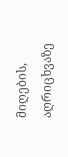მიღების, აღრიცხვაზე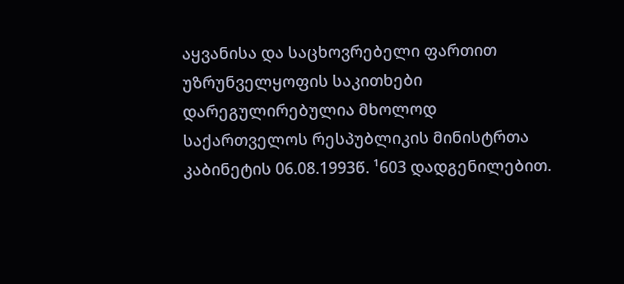აყვანისა და საცხოვრებელი ფართით უზრუნველყოფის საკითხები დარეგულირებულია მხოლოდ საქართველოს რესპუბლიკის მინისტრთა კაბინეტის 06.08.1993წ. ¹603 დადგენილებით.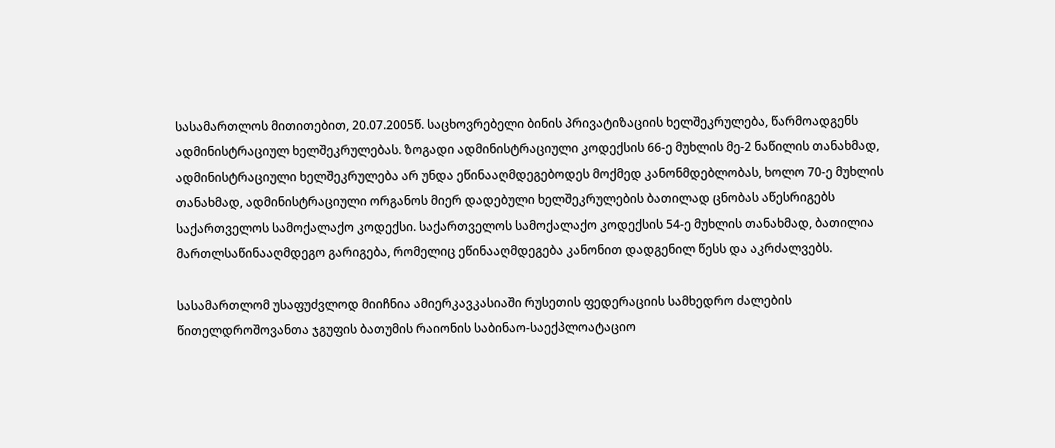სასამართლოს მითითებით, 20.07.2005წ. საცხოვრებელი ბინის პრივატიზაციის ხელშეკრულება, წარმოადგენს ადმინისტრაციულ ხელშეკრულებას. ზოგადი ადმინისტრაციული კოდექსის 66-ე მუხლის მე-2 ნაწილის თანახმად, ადმინისტრაციული ხელშეკრულება არ უნდა ეწინააღმდეგებოდეს მოქმედ კანონმდებლობას, ხოლო 70-ე მუხლის თანახმად, ადმინისტრაციული ორგანოს მიერ დადებული ხელშეკრულების ბათილად ცნობას აწესრიგებს საქართველოს სამოქალაქო კოდექსი. საქართველოს სამოქალაქო კოდექსის 54-ე მუხლის თანახმად, ბათილია მართლსაწინააღმდეგო გარიგება, რომელიც ეწინააღმდეგება კანონით დადგენილ წესს და აკრძალვებს.

სასამართლომ უსაფუძვლოდ მიიჩნია ამიერკავკასიაში რუსეთის ფედერაციის სამხედრო ძალების წითელდროშოვანთა ჯგუფის ბათუმის რაიონის საბინაო-საექპლოატაციო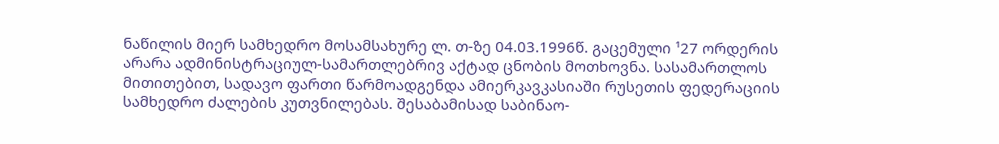ნაწილის მიერ სამხედრო მოსამსახურე ლ. თ-ზე 04.03.1996წ. გაცემული ¹27 ორდერის არარა ადმინისტრაციულ-სამართლებრივ აქტად ცნობის მოთხოვნა. სასამართლოს მითითებით, სადავო ფართი წარმოადგენდა ამიერკავკასიაში რუსეთის ფედერაციის სამხედრო ძალების კუთვნილებას. შესაბამისად საბინაო-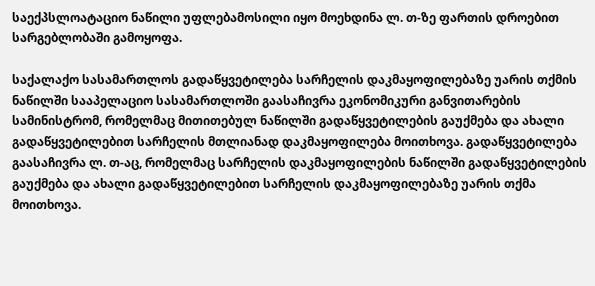საექპსლოატაციო ნაწილი უფლებამოსილი იყო მოეხდინა ლ. თ-ზე ფართის დროებით სარგებლობაში გამოყოფა.

საქალაქო სასამართლოს გადაწყვეტილება სარჩელის დაკმაყოფილებაზე უარის თქმის ნაწილში სააპელაციო სასამართლოში გაასაჩივრა ეკონომიკური განვითარების სამინისტრომ, რომელმაც მითითებულ ნაწილში გადაწყვეტილების გაუქმება და ახალი გადაწყვეტილებით სარჩელის მთლიანად დაკმაყოფილება მოითხოვა. გადაწყვეტილება გაასაჩივრა ლ. თ-აც, რომელმაც სარჩელის დაკმაყოფილების ნაწილში გადაწყვეტილების გაუქმება და ახალი გადაწყვეტილებით სარჩელის დაკმაყოფილებაზე უარის თქმა მოითხოვა.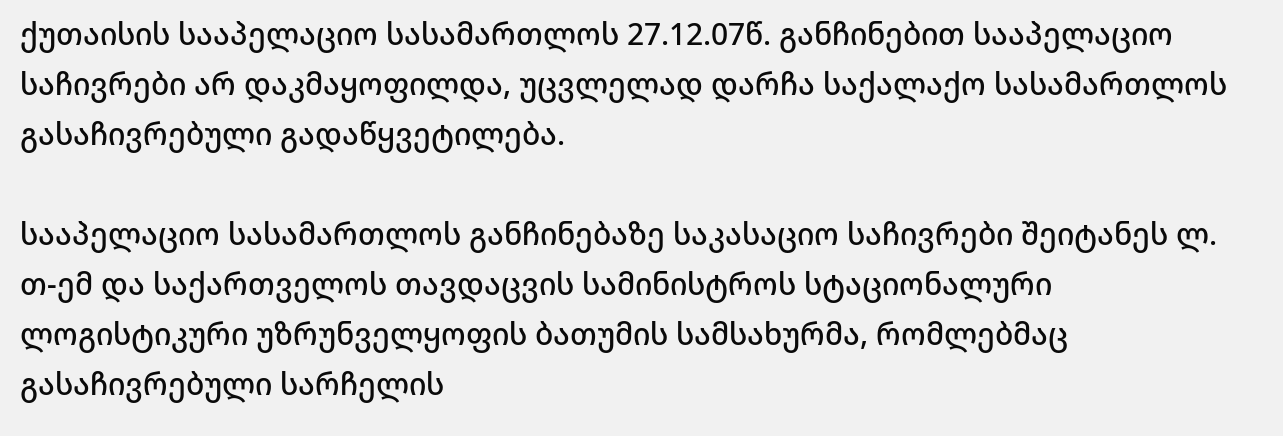ქუთაისის სააპელაციო სასამართლოს 27.12.07წ. განჩინებით სააპელაციო საჩივრები არ დაკმაყოფილდა, უცვლელად დარჩა საქალაქო სასამართლოს გასაჩივრებული გადაწყვეტილება.

სააპელაციო სასამართლოს განჩინებაზე საკასაციო საჩივრები შეიტანეს ლ. თ-ემ და საქართველოს თავდაცვის სამინისტროს სტაციონალური ლოგისტიკური უზრუნველყოფის ბათუმის სამსახურმა, რომლებმაც გასაჩივრებული სარჩელის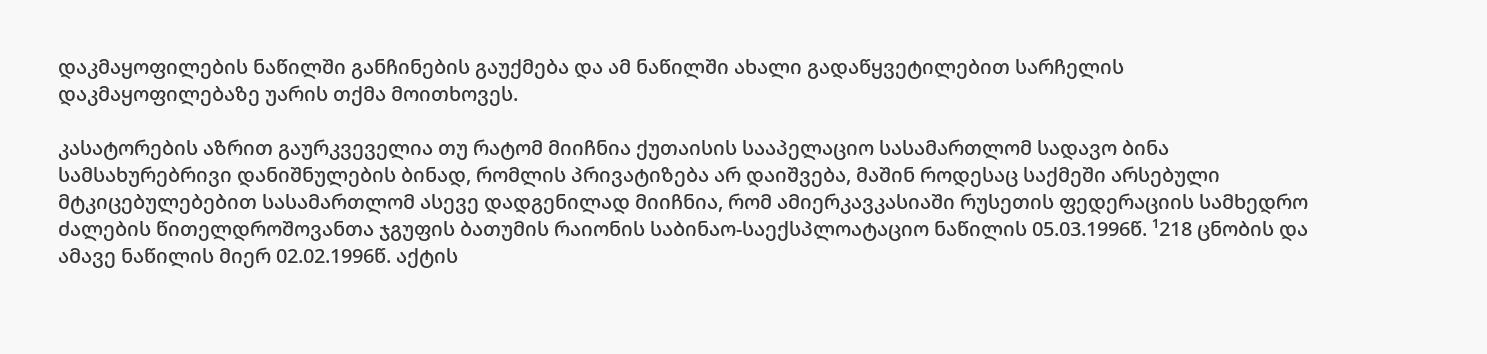დაკმაყოფილების ნაწილში განჩინების გაუქმება და ამ ნაწილში ახალი გადაწყვეტილებით სარჩელის დაკმაყოფილებაზე უარის თქმა მოითხოვეს.

კასატორების აზრით გაურკვეველია თუ რატომ მიიჩნია ქუთაისის სააპელაციო სასამართლომ სადავო ბინა სამსახურებრივი დანიშნულების ბინად, რომლის პრივატიზება არ დაიშვება, მაშინ როდესაც საქმეში არსებული მტკიცებულებებით სასამართლომ ასევე დადგენილად მიიჩნია, რომ ამიერკავკასიაში რუსეთის ფედერაციის სამხედრო ძალების წითელდროშოვანთა ჯგუფის ბათუმის რაიონის საბინაო-საექსპლოატაციო ნაწილის 05.03.1996წ. ¹218 ცნობის და ამავე ნაწილის მიერ 02.02.1996წ. აქტის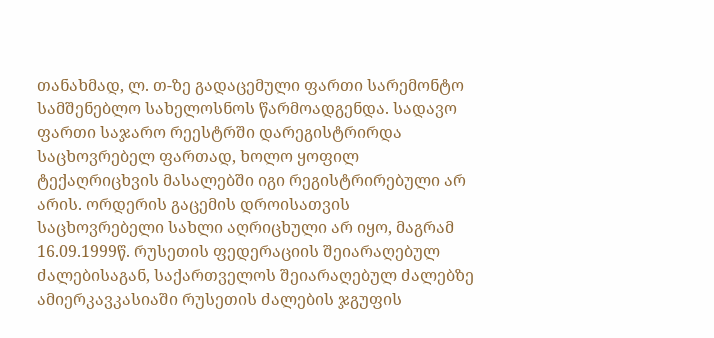თანახმად, ლ. თ-ზე გადაცემული ფართი სარემონტო სამშენებლო სახელოსნოს წარმოადგენდა. სადავო ფართი საჯარო რეესტრში დარეგისტრირდა საცხოვრებელ ფართად, ხოლო ყოფილ ტექაღრიცხვის მასალებში იგი რეგისტრირებული არ არის. ორდერის გაცემის დროისათვის საცხოვრებელი სახლი აღრიცხული არ იყო, მაგრამ 16.09.1999წ. რუსეთის ფედერაციის შეიარაღებულ ძალებისაგან, საქართველოს შეიარაღებულ ძალებზე ამიერკავკასიაში რუსეთის ძალების ჯგუფის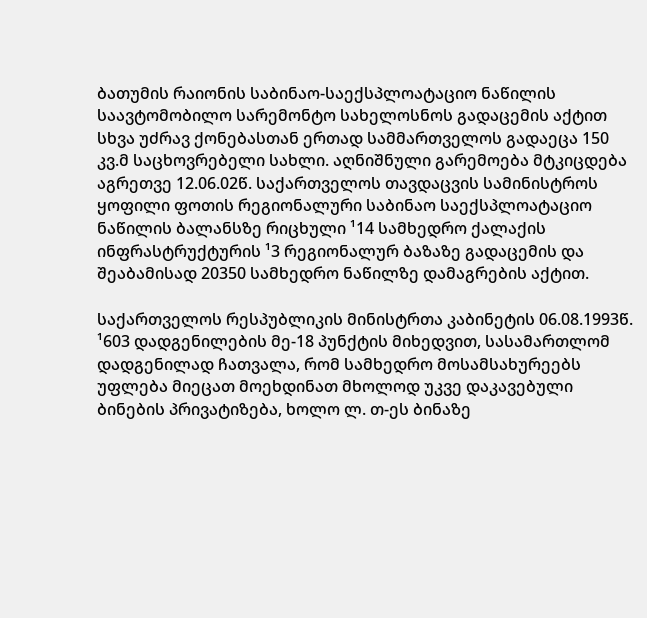ბათუმის რაიონის საბინაო-საექსპლოატაციო ნაწილის საავტომობილო სარემონტო სახელოსნოს გადაცემის აქტით სხვა უძრავ ქონებასთან ერთად სამმართველოს გადაეცა 150 კვ.მ საცხოვრებელი სახლი. აღნიშნული გარემოება მტკიცდება აგრეთვე 12.06.02წ. საქართველოს თავდაცვის სამინისტროს ყოფილი ფოთის რეგიონალური საბინაო საექსპლოატაციო ნაწილის ბალანსზე რიცხული ¹14 სამხედრო ქალაქის ინფრასტრუქტურის ¹3 რეგიონალურ ბაზაზე გადაცემის და შეაბამისად 20350 სამხედრო ნაწილზე დამაგრების აქტით.

საქართველოს რესპუბლიკის მინისტრთა კაბინეტის 06.08.1993წ. ¹603 დადგენილების მე-18 პუნქტის მიხედვით, სასამართლომ დადგენილად ჩათვალა, რომ სამხედრო მოსამსახურეებს უფლება მიეცათ მოეხდინათ მხოლოდ უკვე დაკავებული ბინების პრივატიზება, ხოლო ლ. თ-ეს ბინაზე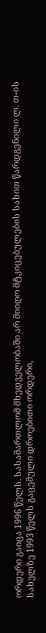ორდერი გაიცა 1996 წელს. სასამართლომ მხედველობაში არ მიიღო მტკიცებულების სახით წარდგენილი ლ. თ-ის სახელზე 1993 წელს გაცემული დროებითი ორდერი,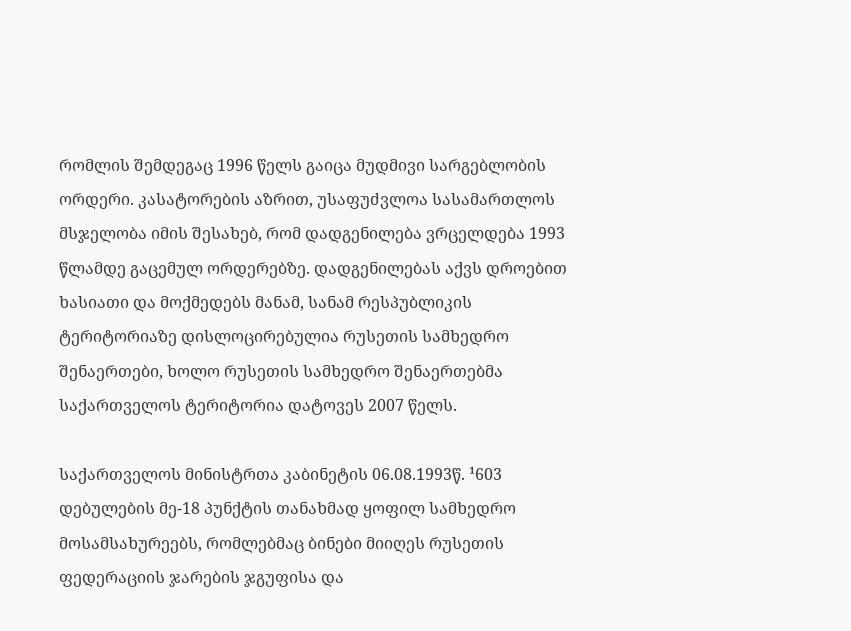რომლის შემდეგაც 1996 წელს გაიცა მუდმივი სარგებლობის ორდერი. კასატორების აზრით, უსაფუძვლოა სასამართლოს მსჯელობა იმის შესახებ, რომ დადგენილება ვრცელდება 1993 წლამდე გაცემულ ორდერებზე. დადგენილებას აქვს დროებით ხასიათი და მოქმედებს მანამ, სანამ რესპუბლიკის ტერიტორიაზე დისლოცირებულია რუსეთის სამხედრო შენაერთები, ხოლო რუსეთის სამხედრო შენაერთებმა საქართველოს ტერიტორია დატოვეს 2007 წელს.

საქართველოს მინისტრთა კაბინეტის 06.08.1993წ. ¹603 დებულების მე-18 პუნქტის თანახმად ყოფილ სამხედრო მოსამსახურეებს, რომლებმაც ბინები მიიღეს რუსეთის ფედერაციის ჯარების ჯგუფისა და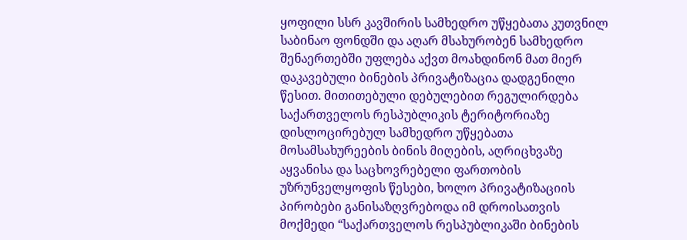ყოფილი სსრ კავშირის სამხედრო უწყებათა კუთვნილ საბინაო ფონდში და აღარ მსახურობენ სამხედრო შენაერთებში უფლება აქვთ მოახდინონ მათ მიერ დაკავებული ბინების პრივატიზაცია დადგენილი წესით. მითითებული დებულებით რეგულირდება საქართველოს რესპუბლიკის ტერიტორიაზე დისლოცირებულ სამხედრო უწყებათა მოსამსახურეების ბინის მიღების, აღრიცხვაზე აყვანისა და საცხოვრებელი ფართობის უზრუნველყოფის წესები, ხოლო პრივატიზაციის პირობები განისაზღვრებოდა იმ დროისათვის მოქმედი “საქართველოს რესპუბლიკაში ბინების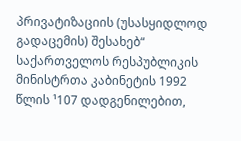პრივატიზაციის (უსასყიდლოდ გადაცემის) შესახებ“ საქართველოს რესპუბლიკის მინისტრთა კაბინეტის 1992 წლის ¹107 დადგენილებით,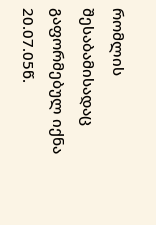რომლის შესაბამისადაც გაფორმებულ იქნა 20.07.05წ.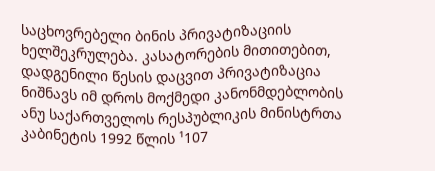საცხოვრებელი ბინის პრივატიზაციის ხელშეკრულება. კასატორების მითითებით, დადგენილი წესის დაცვით პრივატიზაცია ნიშნავს იმ დროს მოქმედი კანონმდებლობის ანუ საქართველოს რესპუბლიკის მინისტრთა კაბინეტის 1992 წლის ¹107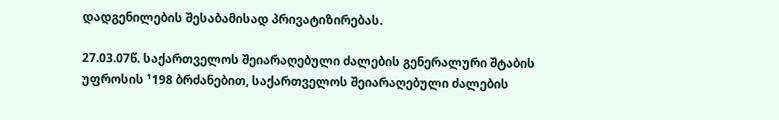დადგენილების შესაბამისად პრივატიზირებას.

27.03.07წ. საქართველოს შეიარაღებული ძალების გენერალური შტაბის უფროსის ¹198 ბრძანებით, საქართველოს შეიარაღებული ძალების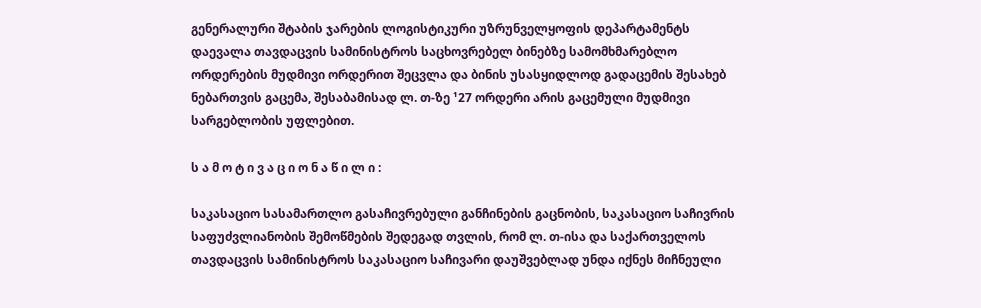გენერალური შტაბის ჯარების ლოგისტიკური უზრუნველყოფის დეპარტამენტს დაევალა თავდაცვის სამინისტროს საცხოვრებელ ბინებზე სამომხმარებლო ორდერების მუდმივი ორდერით შეცვლა და ბინის უსასყიდლოდ გადაცემის შესახებ ნებართვის გაცემა, შესაბამისად ლ. თ-ზე ¹27 ორდერი არის გაცემული მუდმივი სარგებლობის უფლებით.

ს ა მ ო ტ ი ვ ა ც ი ო ნ ა წ ი ლ ი :

საკასაციო სასამართლო გასაჩივრებული განჩინების გაცნობის, საკასაციო საჩივრის საფუძვლიანობის შემოწმების შედეგად თვლის, რომ ლ. თ-ისა და საქართველოს თავდაცვის სამინისტროს საკასაციო საჩივარი დაუშვებლად უნდა იქნეს მიჩნეული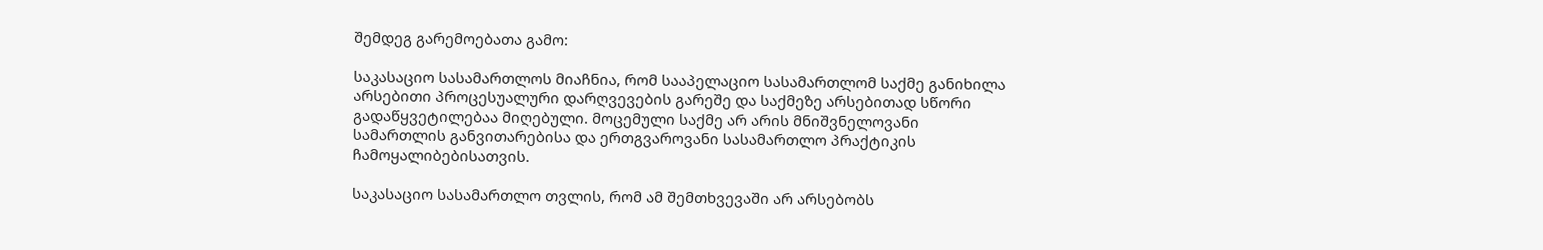შემდეგ გარემოებათა გამო:

საკასაციო სასამართლოს მიაჩნია, რომ სააპელაციო სასამართლომ საქმე განიხილა არსებითი პროცესუალური დარღვევების გარეშე და საქმეზე არსებითად სწორი გადაწყვეტილებაა მიღებული. მოცემული საქმე არ არის მნიშვნელოვანი სამართლის განვითარებისა და ერთგვაროვანი სასამართლო პრაქტიკის ჩამოყალიბებისათვის.

საკასაციო სასამართლო თვლის, რომ ამ შემთხვევაში არ არსებობს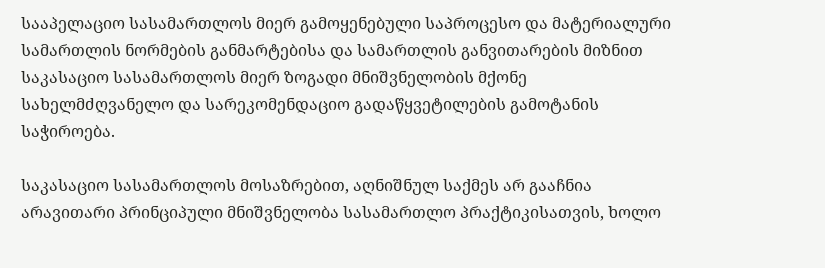სააპელაციო სასამართლოს მიერ გამოყენებული საპროცესო და მატერიალური სამართლის ნორმების განმარტებისა და სამართლის განვითარების მიზნით საკასაციო სასამართლოს მიერ ზოგადი მნიშვნელობის მქონე სახელმძღვანელო და სარეკომენდაციო გადაწყვეტილების გამოტანის საჭიროება.

საკასაციო სასამართლოს მოსაზრებით, აღნიშნულ საქმეს არ გააჩნია არავითარი პრინციპული მნიშვნელობა სასამართლო პრაქტიკისათვის, ხოლო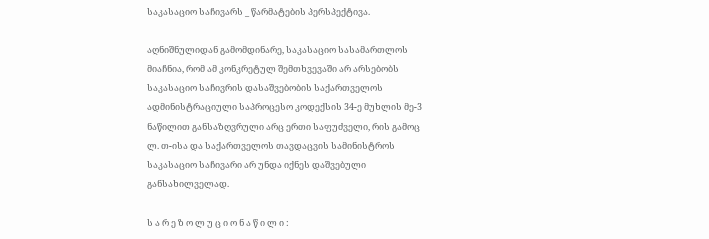საკასაციო საჩივარს _ წარმატების პერსპექტივა.

აღნიშნულიდან გამომდინარე, საკასაციო სასამართლოს მიაჩნია, რომ ამ კონკრეტულ შემთხვევაში არ არსებობს საკასაციო საჩივრის დასაშვებობის საქართველოს ადმინისტრაციული საპროცესო კოდექსის 34-ე მუხლის მე-3 ნაწილით განსაზღვრული არც ერთი საფუძველი, რის გამოც ლ. თ-ისა და საქართველოს თავდაცვის სამინისტროს საკასაციო საჩივარი არ უნდა იქნეს დაშვებული განსახილველად.

ს ა რ ე ზ ო ლ უ ც ი ო ნ ა წ ი ლ ი :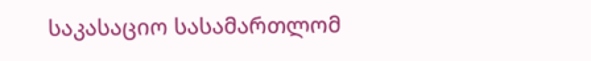საკასაციო სასამართლომ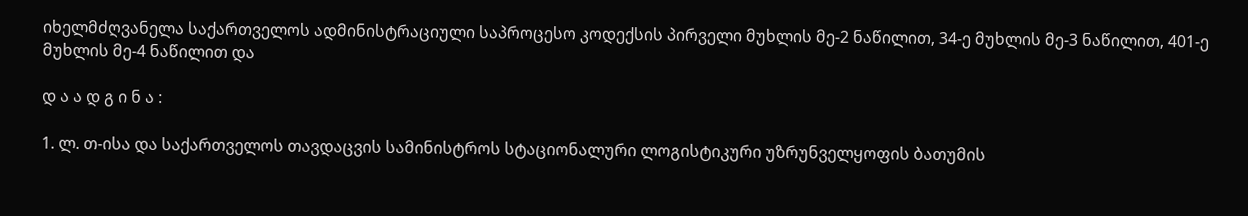იხელმძღვანელა საქართველოს ადმინისტრაციული საპროცესო კოდექსის პირველი მუხლის მე-2 ნაწილით, 34-ე მუხლის მე-3 ნაწილით, 401-ე მუხლის მე-4 ნაწილით და

დ ა ა დ გ ი ნ ა :

1. ლ. თ-ისა და საქართველოს თავდაცვის სამინისტროს სტაციონალური ლოგისტიკური უზრუნველყოფის ბათუმის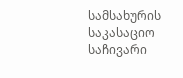სამსახურის საკასაციო საჩივარი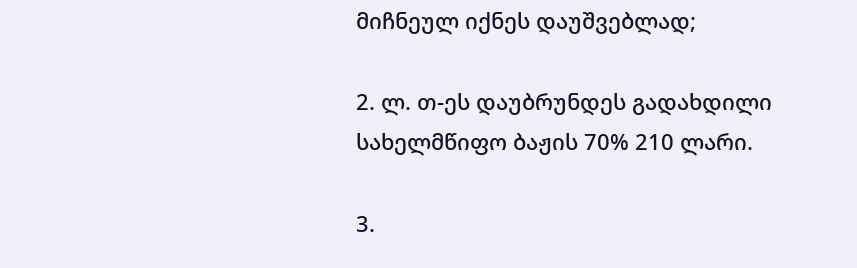მიჩნეულ იქნეს დაუშვებლად;

2. ლ. თ-ეს დაუბრუნდეს გადახდილი სახელმწიფო ბაჟის 70% 210 ლარი.

3.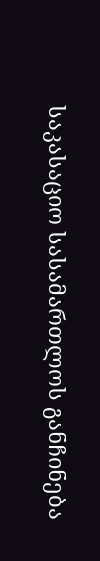საკასაციო სასამართლოს განჩინება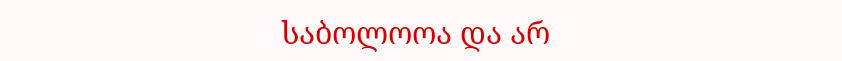საბოლოოა და არ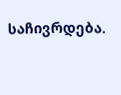საჩივრდება.